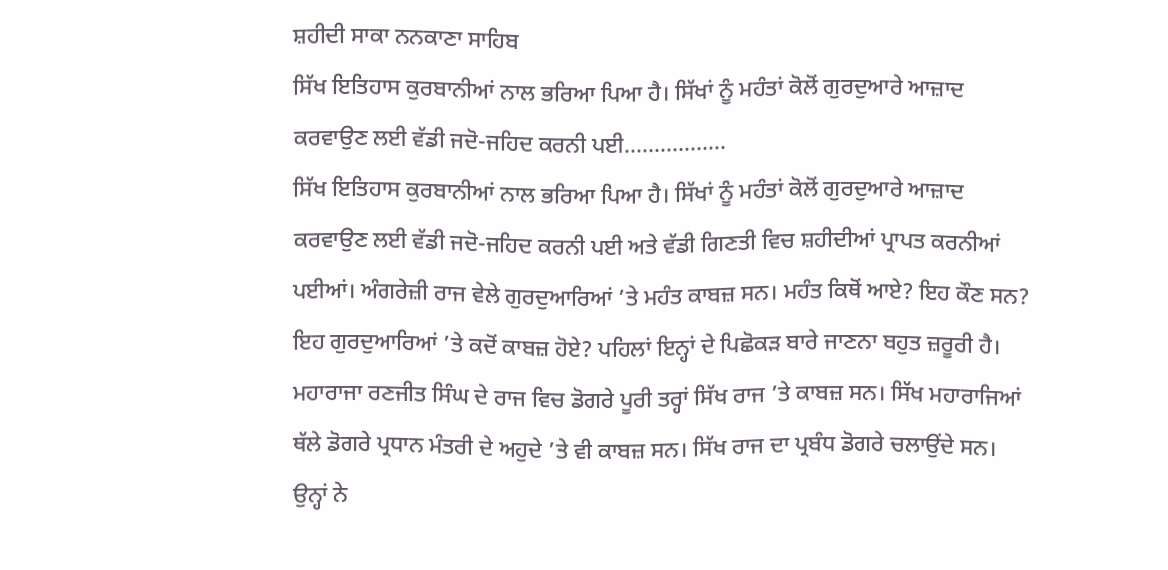ਸ਼ਹੀਦੀ ਸਾਕਾ ਨਨਕਾਣਾ ਸਾਹਿਬ
ਸਿੱਖ ਇਤਿਹਾਸ ਕੁਰਬਾਨੀਆਂ ਨਾਲ ਭਰਿਆ ਪਿਆ ਹੈ। ਸਿੱਖਾਂ ਨੂੰ ਮਹੰਤਾਂ ਕੋਲੋਂ ਗੁਰਦੁਆਰੇ ਆਜ਼ਾਦ ਕਰਵਾਉਣ ਲਈ ਵੱਡੀ ਜਦੋ-ਜਹਿਦ ਕਰਨੀ ਪਈ.................
ਸਿੱਖ ਇਤਿਹਾਸ ਕੁਰਬਾਨੀਆਂ ਨਾਲ ਭਰਿਆ ਪਿਆ ਹੈ। ਸਿੱਖਾਂ ਨੂੰ ਮਹੰਤਾਂ ਕੋਲੋਂ ਗੁਰਦੁਆਰੇ ਆਜ਼ਾਦ ਕਰਵਾਉਣ ਲਈ ਵੱਡੀ ਜਦੋ-ਜਹਿਦ ਕਰਨੀ ਪਈ ਅਤੇ ਵੱਡੀ ਗਿਣਤੀ ਵਿਚ ਸ਼ਹੀਦੀਆਂ ਪ੍ਰਾਪਤ ਕਰਨੀਆਂ ਪਈਆਂ। ਅੰਗਰੇਜ਼ੀ ਰਾਜ ਵੇਲੇ ਗੁਰਦੁਆਰਿਆਂ ’ਤੇ ਮਹੰਤ ਕਾਬਜ਼ ਸਨ। ਮਹੰਤ ਕਿਥੋਂ ਆਏ? ਇਹ ਕੌਣ ਸਨ? ਇਹ ਗੁਰਦੁਆਰਿਆਂ ’ਤੇ ਕਦੋਂ ਕਾਬਜ਼ ਹੋਏ? ਪਹਿਲਾਂ ਇਨ੍ਹਾਂ ਦੇ ਪਿਛੋਕੜ ਬਾਰੇ ਜਾਣਨਾ ਬਹੁਤ ਜ਼ਰੂਰੀ ਹੈ। ਮਹਾਰਾਜਾ ਰਣਜੀਤ ਸਿੰਘ ਦੇ ਰਾਜ ਵਿਚ ਡੋਗਰੇ ਪੂਰੀ ਤਰ੍ਹਾਂ ਸਿੱਖ ਰਾਜ ’ਤੇ ਕਾਬਜ਼ ਸਨ। ਸਿੱਖ ਮਹਾਰਾਜਿਆਂ ਥੱਲੇ ਡੋਗਰੇ ਪ੍ਰਧਾਨ ਮੰਤਰੀ ਦੇ ਅਹੁਦੇ ’ਤੇ ਵੀ ਕਾਬਜ਼ ਸਨ। ਸਿੱਖ ਰਾਜ ਦਾ ਪ੍ਰਬੰਧ ਡੋਗਰੇ ਚਲਾਉਂਦੇ ਸਨ। ਉਨ੍ਹਾਂ ਨੇ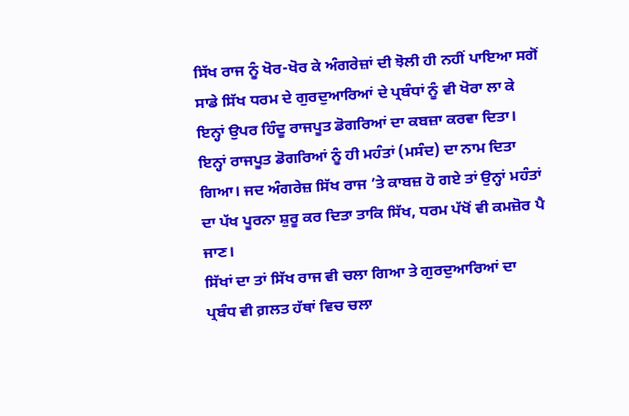ਸਿੱਖ ਰਾਜ ਨੂੰ ਖੋਰ-ਖੋਰ ਕੇ ਅੰਗਰੇਜ਼ਾਂ ਦੀ ਝੋਲੀ ਹੀ ਨਹੀਂ ਪਾਇਆ ਸਗੋਂ ਸਾਡੇ ਸਿੱਖ ਧਰਮ ਦੇ ਗੁਰਦੁਆਰਿਆਂ ਦੇ ਪ੍ਰਬੰਧਾਂ ਨੂੰ ਵੀ ਖੋਰਾ ਲਾ ਕੇ ਇਨ੍ਹਾਂ ਉਪਰ ਹਿੰਦੂ ਰਾਜਪੂਤ ਡੋਗਰਿਆਂ ਦਾ ਕਬਜ਼ਾ ਕਰਵਾ ਦਿਤਾ। ਇਨ੍ਹਾਂ ਰਾਜਪੂਤ ਡੋਗਰਿਆਂ ਨੂੰ ਹੀ ਮਹੰਤਾਂ (ਮਸੰਦ) ਦਾ ਨਾਮ ਦਿਤਾ ਗਿਆ। ਜਦ ਅੰਗਰੇਜ਼ ਸਿੱਖ ਰਾਜ ’ਤੇ ਕਾਬਜ਼ ਹੋ ਗਏ ਤਾਂ ਉਨ੍ਹਾਂ ਮਹੰਤਾਂ ਦਾ ਪੱਖ ਪੂਰਨਾ ਸ਼ੁਰੂ ਕਰ ਦਿਤਾ ਤਾਕਿ ਸਿੱਖ, ਧਰਮ ਪੱਖੋਂ ਵੀ ਕਮਜ਼ੋਰ ਪੈ ਜਾਣ।
ਸਿੱਖਾਂ ਦਾ ਤਾਂ ਸਿੱਖ ਰਾਜ ਵੀ ਚਲਾ ਗਿਆ ਤੇ ਗੁਰਦੁਆਰਿਆਂ ਦਾ ਪ੍ਰਬੰਧ ਵੀ ਗ਼ਲਤ ਹੱਥਾਂ ਵਿਚ ਚਲਾ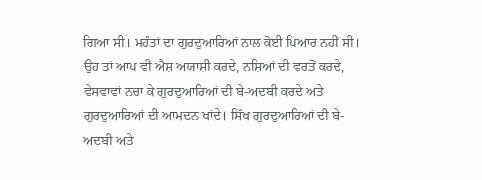ਗਿਆ ਸੀ। ਮਹੰਤਾਂ ਦਾ ਗੁਰਦੁਆਰਿਆਂ ਨਾਲ ਕੋਈ ਪਿਆਰ ਨਹੀਂ ਸੀ। ਉਹ ਤਾਂ ਆਪ ਵੀ ਐਸ਼ ਅਯਾਸ਼ੀ ਕਰਦੇ, ਨਸ਼ਿਆਂ ਦੀ ਵਰਤੋਂ ਕਰਦੇ, ਵੇਸਵਾਵਾਂ ਨਚਾ ਕੇ ਗੁਰਦੁਆਰਿਆਂ ਦੀ ਬੇ-ਅਦਬੀ ਕਰਦੇ ਅਤੇ ਗੁਰਦੁਆਰਿਆਂ ਦੀ ਆਮਦਨ ਖਾਂਦੇ। ਸਿੱਖ ਗੁਰਦੁਆਰਿਆਂ ਦੀ ਬੇ-ਅਦਬੀ ਅਤੇ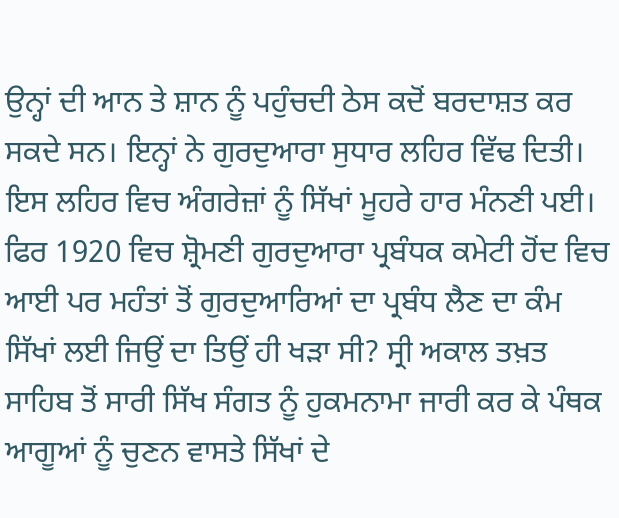ਉਨ੍ਹਾਂ ਦੀ ਆਨ ਤੇ ਸ਼ਾਨ ਨੂੰ ਪਹੁੰਚਦੀ ਠੇਸ ਕਦੋਂ ਬਰਦਾਸ਼ਤ ਕਰ ਸਕਦੇ ਸਨ। ਇਨ੍ਹਾਂ ਨੇ ਗੁਰਦੁਆਰਾ ਸੁਧਾਰ ਲਹਿਰ ਵਿੱਢ ਦਿਤੀ। ਇਸ ਲਹਿਰ ਵਿਚ ਅੰਗਰੇਜ਼ਾਂ ਨੂੰ ਸਿੱਖਾਂ ਮੂਹਰੇ ਹਾਰ ਮੰਨਣੀ ਪਈ। ਫਿਰ 1920 ਵਿਚ ਸ਼੍ਰੋਮਣੀ ਗੁਰਦੁਆਰਾ ਪ੍ਰਬੰਧਕ ਕਮੇਟੀ ਹੋਂਦ ਵਿਚ ਆਈ ਪਰ ਮਹੰਤਾਂ ਤੋਂ ਗੁਰਦੁਆਰਿਆਂ ਦਾ ਪ੍ਰਬੰਧ ਲੈਣ ਦਾ ਕੰਮ ਸਿੱਖਾਂ ਲਈ ਜਿਉਂ ਦਾ ਤਿਉਂ ਹੀ ਖੜਾ ਸੀ? ਸ੍ਰੀ ਅਕਾਲ ਤਖ਼ਤ ਸਾਹਿਬ ਤੋਂ ਸਾਰੀ ਸਿੱਖ ਸੰਗਤ ਨੂੰ ਹੁਕਮਨਾਮਾ ਜਾਰੀ ਕਰ ਕੇ ਪੰਥਕ ਆਗੂਆਂ ਨੂੰ ਚੁਣਨ ਵਾਸਤੇ ਸਿੱਖਾਂ ਦੇ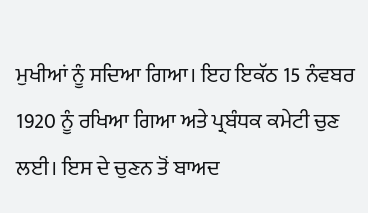ਮੁਖੀਆਂ ਨੂੰ ਸਦਿਆ ਗਿਆ। ਇਹ ਇਕੱਠ 15 ਨੰਵਬਰ 1920 ਨੂੰ ਰਖਿਆ ਗਿਆ ਅਤੇ ਪ੍ਰਬੰਧਕ ਕਮੇਟੀ ਚੁਣ ਲਈ। ਇਸ ਦੇ ਚੁਣਨ ਤੋਂ ਬਾਅਦ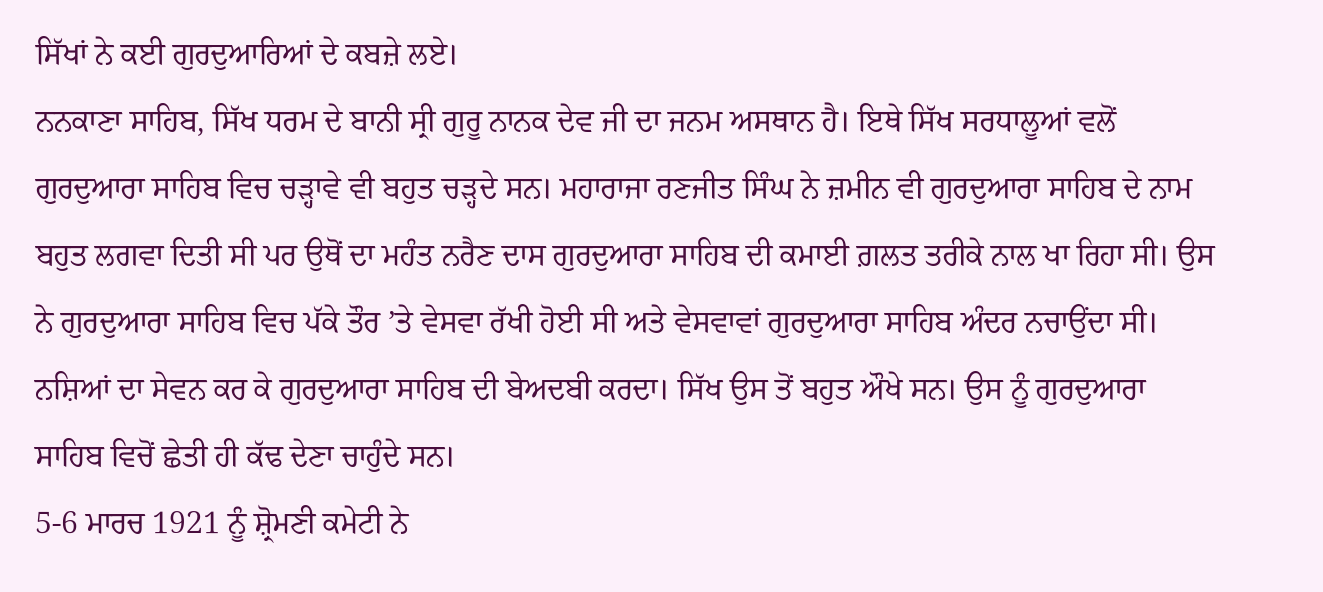ਸਿੱਖਾਂ ਨੇ ਕਈ ਗੁਰਦੁਆਰਿਆਂ ਦੇ ਕਬਜ਼ੇ ਲਏ।
ਨਨਕਾਣਾ ਸਾਹਿਬ, ਸਿੱਖ ਧਰਮ ਦੇ ਬਾਨੀ ਸ੍ਰੀ ਗੁਰੂ ਨਾਨਕ ਦੇਵ ਜੀ ਦਾ ਜਨਮ ਅਸਥਾਨ ਹੈ। ਇਥੇ ਸਿੱਖ ਸਰਧਾਲੂਆਂ ਵਲੋਂ ਗੁਰਦੁਆਰਾ ਸਾਹਿਬ ਵਿਚ ਚੜ੍ਹਾਵੇ ਵੀ ਬਹੁਤ ਚੜ੍ਹਦੇ ਸਨ। ਮਹਾਰਾਜਾ ਰਣਜੀਤ ਸਿੰਘ ਨੇ ਜ਼ਮੀਨ ਵੀ ਗੁਰਦੁਆਰਾ ਸਾਹਿਬ ਦੇ ਨਾਮ ਬਹੁਤ ਲਗਵਾ ਦਿਤੀ ਸੀ ਪਰ ਉਥੋਂ ਦਾ ਮਹੰਤ ਨਰੈਣ ਦਾਸ ਗੁਰਦੁਆਰਾ ਸਾਹਿਬ ਦੀ ਕਮਾਈ ਗ਼ਲਤ ਤਰੀਕੇ ਨਾਲ ਖਾ ਰਿਹਾ ਸੀ। ਉਸ ਨੇ ਗੁਰਦੁਆਰਾ ਸਾਹਿਬ ਵਿਚ ਪੱਕੇ ਤੌਰ ’ਤੇ ਵੇਸਵਾ ਰੱਖੀ ਹੋਈ ਸੀ ਅਤੇ ਵੇਸਵਾਵਾਂ ਗੁਰਦੁਆਰਾ ਸਾਹਿਬ ਅੰਦਰ ਨਚਾਉਂਦਾ ਸੀ। ਨਸ਼ਿਆਂ ਦਾ ਸੇਵਨ ਕਰ ਕੇ ਗੁਰਦੁਆਰਾ ਸਾਹਿਬ ਦੀ ਬੇਅਦਬੀ ਕਰਦਾ। ਸਿੱਖ ਉਸ ਤੋਂ ਬਹੁਤ ਔਖੇ ਸਨ। ਉਸ ਨੂੰ ਗੁਰਦੁਆਰਾ ਸਾਹਿਬ ਵਿਚੋਂ ਛੇਤੀ ਹੀ ਕੱਢ ਦੇਣਾ ਚਾਹੁੰਦੇ ਸਨ।
5-6 ਮਾਰਚ 1921 ਨੂੰ ਸ਼੍ਰੋਮਣੀ ਕਮੇਟੀ ਨੇ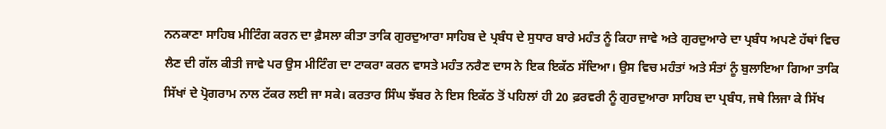ਨਨਕਾਣਾ ਸਾਹਿਬ ਮੀਟਿੰਗ ਕਰਨ ਦਾ ਫ਼ੈਸਲਾ ਕੀਤਾ ਤਾਕਿ ਗੁਰਦੁਆਰਾ ਸਾਹਿਬ ਦੇ ਪ੍ਰਬੰਧ ਦੇ ਸੁਧਾਰ ਬਾਰੇ ਮਹੰਤ ਨੂੰ ਕਿਹਾ ਜਾਵੇ ਅਤੇ ਗੁਰਦੁਆਰੇ ਦਾ ਪ੍ਰਬੰਧ ਅਪਣੇ ਹੱਥਾਂ ਵਿਚ ਲੈਣ ਦੀ ਗੱਲ ਕੀਤੀ ਜਾਵੇ ਪਰ ਉਸ ਮੀਟਿੰਗ ਦਾ ਟਾਕਰਾ ਕਰਨ ਵਾਸਤੇ ਮਹੰਤ ਨਰੈਣ ਦਾਸ ਨੇ ਇਕ ਇਕੱਠ ਸੱਦਿਆ। ਉਸ ਵਿਚ ਮਹੰਤਾਂ ਅਤੇ ਸੰਤਾਂ ਨੂੰ ਬੁਲਾਇਆ ਗਿਆ ਤਾਕਿ ਸਿੱਖਾਂ ਦੇ ਪ੍ਰੋਗਰਾਮ ਨਾਲ ਟੱਕਰ ਲਈ ਜਾ ਸਕੇ। ਕਰਤਾਰ ਸਿੰਘ ਝੱਬਰ ਨੇ ਇਸ ਇਕੱਠ ਤੋਂ ਪਹਿਲਾਂ ਹੀ 20 ਫ਼ਰਵਰੀ ਨੂੰ ਗੁਰਦੁਆਰਾ ਸਾਹਿਬ ਦਾ ਪ੍ਰਬੰਧ, ਜਥੇ ਲਿਜਾ ਕੇ ਸਿੱਖ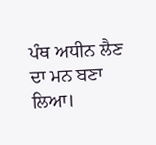ਪੰਥ ਅਧੀਨ ਲੈਣ ਦਾ ਮਨ ਬਣਾ ਲਿਆ।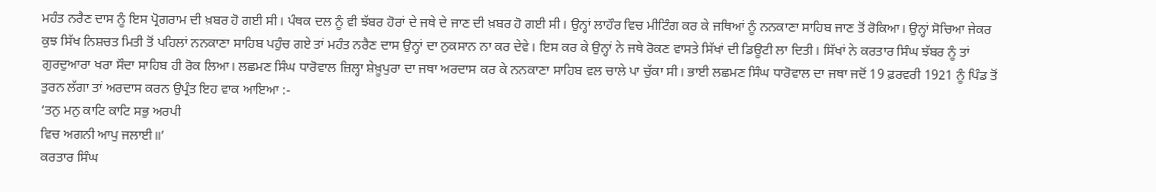ਮਹੰਤ ਨਰੈਣ ਦਾਸ ਨੂੰ ਇਸ ਪ੍ਰੋਗਰਾਮ ਦੀ ਖ਼ਬਰ ਹੋ ਗਈ ਸੀ। ਪੰਥਕ ਦਲ ਨੂੰ ਵੀ ਝੱਬਰ ਹੋਰਾਂ ਦੇ ਜਥੇ ਦੇ ਜਾਣ ਦੀ ਖ਼ਬਰ ਹੋ ਗਈ ਸੀ। ਉਨ੍ਹਾਂ ਲਾਹੌਰ ਵਿਚ ਮੀਟਿੰਗ ਕਰ ਕੇ ਜਥਿਆਂ ਨੂੰ ਨਨਕਾਣਾ ਸਾਹਿਬ ਜਾਣ ਤੋਂ ਰੋਕਿਆ। ਉਨ੍ਹਾਂ ਸੋਚਿਆ ਜੇਕਰ ਕੁਝ ਸਿੱਖ ਨਿਸ਼ਚਤ ਮਿਤੀ ਤੋਂ ਪਹਿਲਾਂ ਨਨਕਾਣਾ ਸਾਹਿਬ ਪਹੁੰਚ ਗਏ ਤਾਂ ਮਹੰਤ ਨਰੈਣ ਦਾਸ ਉਨ੍ਹਾਂ ਦਾ ਨੁਕਸਾਨ ਨਾ ਕਰ ਦੇਵੇ। ਇਸ ਕਰ ਕੇ ਉਨ੍ਹਾਂ ਨੇ ਜਥੇ ਰੋਕਣ ਵਾਸਤੇ ਸਿੱਖਾਂ ਦੀ ਡਿਊਟੀ ਲਾ ਦਿਤੀ। ਸਿੱਖਾਂ ਨੇ ਕਰਤਾਰ ਸਿੰਘ ਝੱਬਰ ਨੂੰ ਤਾਂ ਗੁਰਦੁਆਰਾ ਖਰਾ ਸੌਦਾ ਸਾਹਿਬ ਹੀ ਰੋਕ ਲਿਆ। ਲਛਮਣ ਸਿੰਘ ਧਾਰੋਵਾਲ ਜ਼ਿਲ੍ਹਾ ਸ਼ੇਖ਼ੂਪੁਰਾ ਦਾ ਜਥਾ ਅਰਦਾਸ ਕਰ ਕੇ ਨਨਕਾਣਾ ਸਾਹਿਬ ਵਲ ਚਾਲੇ ਪਾ ਚੁੱਕਾ ਸੀ। ਭਾਈ ਲਛਮਣ ਸਿੰਘ ਧਾਰੋਵਾਲ ਦਾ ਜਥਾ ਜਦੋਂ 19 ਫ਼ਰਵਰੀ 1921 ਨੂੰ ਪਿੰਡ ਤੋਂ ਤੁਰਨ ਲੱਗਾ ਤਾਂ ਅਰਦਾਸ ਕਰਨ ਉਪ੍ਰੰਤ ਇਹ ਵਾਕ ਆਇਆ :-
‘ਤਨੁ ਮਨੁ ਕਾਟਿ ਕਾਟਿ ਸਭੁ ਅਰਪੀ
ਵਿਚ ਅਗਨੀ ਆਪੁ ਜਲਾਈ॥’
ਕਰਤਾਰ ਸਿੰਘ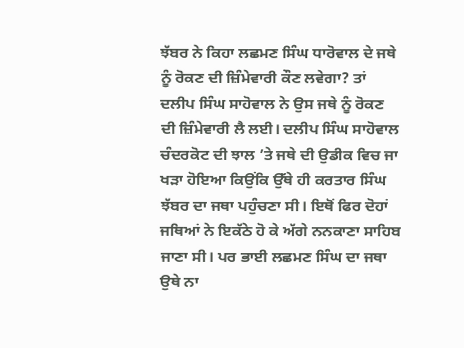ਝੱਬਰ ਨੇ ਕਿਹਾ ਲਛਮਣ ਸਿੰਘ ਧਾਰੋਵਾਲ ਦੇ ਜਥੇ ਨੂੰ ਰੋਕਣ ਦੀ ਜ਼ਿੰਮੇਵਾਰੀ ਕੌਣ ਲਵੇਗਾ? ਤਾਂ ਦਲੀਪ ਸਿੰਘ ਸਾਹੋਵਾਲ ਨੇ ਉਸ ਜਥੇ ਨੂੰ ਰੋਕਣ ਦੀ ਜ਼ਿੰਮੇਵਾਰੀ ਲੈ ਲਈ। ਦਲੀਪ ਸਿੰਘ ਸਾਹੋਵਾਲ ਚੰਦਰਕੋਟ ਦੀ ਝਾਲ ’ਤੇ ਜਥੇ ਦੀ ਉਡੀਕ ਵਿਚ ਜਾ ਖੜਾ ਹੋਇਆ ਕਿਉਂਕਿ ਉੱਥੇ ਹੀ ਕਰਤਾਰ ਸਿੰਘ ਝੱਬਰ ਦਾ ਜਥਾ ਪਹੁੰਚਣਾ ਸੀ। ਇਥੋਂ ਫਿਰ ਦੋਹਾਂ ਜਥਿਆਂ ਨੇ ਇਕੱਠੇ ਹੋ ਕੇ ਅੱਗੇ ਨਨਕਾਣਾ ਸਾਹਿਬ ਜਾਣਾ ਸੀ। ਪਰ ਭਾਈ ਲਛਮਣ ਸਿੰਘ ਦਾ ਜਥਾ ਉਥੇ ਨਾ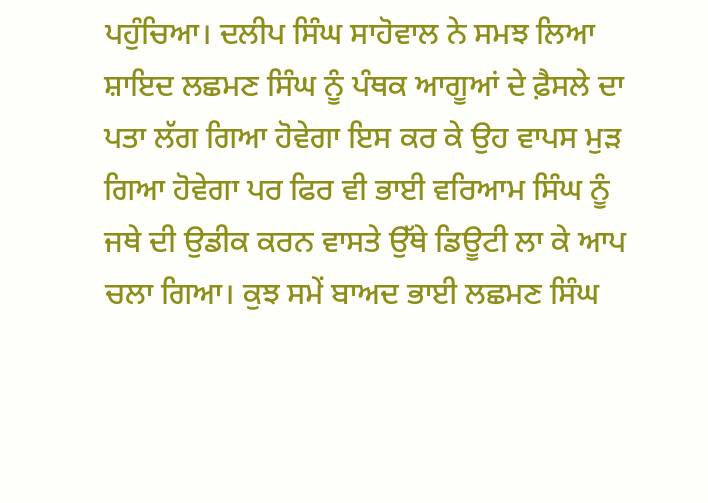ਪਹੁੰਚਿਆ। ਦਲੀਪ ਸਿੰਘ ਸਾਹੋਵਾਲ ਨੇ ਸਮਝ ਲਿਆ ਸ਼ਾਇਦ ਲਛਮਣ ਸਿੰਘ ਨੂੰ ਪੰਥਕ ਆਗੂਆਂ ਦੇ ਫ਼ੈਸਲੇ ਦਾ ਪਤਾ ਲੱਗ ਗਿਆ ਹੋਵੇਗਾ ਇਸ ਕਰ ਕੇ ਉਹ ਵਾਪਸ ਮੁੜ ਗਿਆ ਹੋਵੇਗਾ ਪਰ ਫਿਰ ਵੀ ਭਾਈ ਵਰਿਆਮ ਸਿੰਘ ਨੂੰ ਜਥੇ ਦੀ ਉਡੀਕ ਕਰਨ ਵਾਸਤੇ ਉੱਥੇ ਡਿਊਟੀ ਲਾ ਕੇ ਆਪ ਚਲਾ ਗਿਆ। ਕੁਝ ਸਮੇਂ ਬਾਅਦ ਭਾਈ ਲਛਮਣ ਸਿੰਘ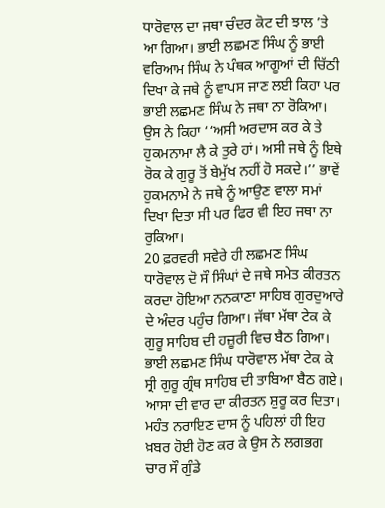ਧਾਰੋਵਾਲ ਦਾ ਜਥਾ ਚੰਦਰ ਕੋਟ ਦੀ ਝਾਲ ’ਤੇ ਆ ਗਿਆ। ਭਾਈ ਲਛਮਣ ਸਿੰਘ ਨੂੰ ਭਾਈ ਵਰਿਆਮ ਸਿੰਘ ਨੇ ਪੰਥਕ ਆਗੂਆਂ ਦੀ ਚਿੱਠੀ ਦਿਖਾ ਕੇ ਜਥੇ ਨੂੰ ਵਾਪਸ ਜਾਣ ਲਈ ਕਿਹਾ ਪਰ ਭਾਈ ਲਛਮਣ ਸਿੰਘ ਨੇ ਜਥਾ ਨਾ ਰੋਕਿਆ। ਉਸ ਨੇ ਕਿਹਾ ‘‘ਅਸੀ ਅਰਦਾਸ ਕਰ ਕੇ ਤੇ ਹੁਕਮਨਾਮਾ ਲੈ ਕੇ ਤੁਰੇ ਹਾਂ। ਅਸੀ ਜਥੇ ਨੂੰ ਇਥੇ ਰੋਕ ਕੇ ਗੁਰੂ ਤੋਂ ਬੇਮੁੱਖ ਨਹੀਂ ਹੋ ਸਕਦੇ।’’ ਭਾਵੇਂ ਹੁਕਮਨਾਮੇ ਨੇ ਜਥੇ ਨੂੰ ਆਉਣ ਵਾਲਾ ਸਮਾਂ ਦਿਖਾ ਦਿਤਾ ਸੀ ਪਰ ਫਿਰ ਵੀ ਇਹ ਜਥਾ ਨਾ ਰੁਕਿਆ।
20 ਫ਼ਰਵਰੀ ਸਵੇਰੇ ਹੀ ਲਛਮਣ ਸਿੰਘ ਧਾਰੋਵਾਲ ਦੋ ਸੌ ਸਿੰਘਾਂ ਦੇ ਜਥੇ ਸਮੇਤ ਕੀਰਤਨ ਕਰਦਾ ਹੋਇਆ ਨਨਕਾਣਾ ਸਾਹਿਬ ਗੁਰਦੁਆਰੇ ਦੇ ਅੰਦਰ ਪਹੁੰਚ ਗਿਆ। ਜੱਥਾ ਮੱਥਾ ਟੇਕ ਕੇ ਗੁਰੂ ਸਾਹਿਬ ਦੀ ਹਜ਼ੂਰੀ ਵਿਚ ਬੈਠ ਗਿਆ। ਭਾਈ ਲਛਮਣ ਸਿੰਘ ਧਾਰੋਵਾਲ ਮੱਥਾ ਟੇਕ ਕੇ ਸ੍ਰੀ ਗੁਰੂ ਗ੍ਰੰਥ ਸਾਹਿਬ ਦੀ ਤਾਬਿਆ ਬੈਠ ਗਏ। ਆਸਾ ਦੀ ਵਾਰ ਦਾ ਕੀਰਤਨ ਸ਼ੁਰੂ ਕਰ ਦਿਤਾ। ਮਹੰਤ ਨਰਾਇਣ ਦਾਸ ਨੂੰ ਪਹਿਲਾਂ ਹੀ ਇਹ ਖ਼ਬਰ ਹੋਈ ਹੋਣ ਕਰ ਕੇ ਉਸ ਨੇ ਲਗਭਗ ਚਾਰ ਸੌ ਗੁੰਡੇ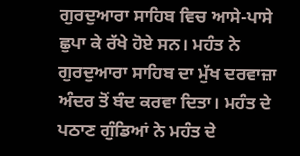ਗੁਰਦੁਆਰਾ ਸਾਹਿਬ ਵਿਚ ਆਸੇ-ਪਾਸੇ ਛੁਪਾ ਕੇ ਰੱਖੇ ਹੋਏ ਸਨ। ਮਹੰਤ ਨੇ ਗੁਰਦੁਆਰਾ ਸਾਹਿਬ ਦਾ ਮੁੱਖ ਦਰਵਾਜ਼ਾ ਅੰਦਰ ਤੋਂ ਬੰਦ ਕਰਵਾ ਦਿਤਾ। ਮਹੰਤ ਦੇ ਪਠਾਣ ਗੁੰਡਿਆਂ ਨੇ ਮਹੰਤ ਦੇ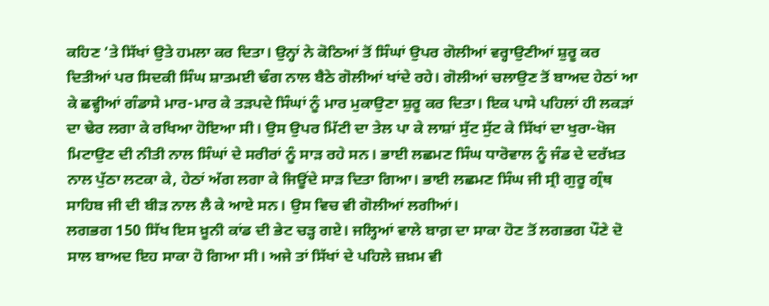ਕਹਿਣ ’ਤੇ ਸਿੱਖਾਂ ਉਤੇ ਹਮਲਾ ਕਰ ਦਿਤਾ। ਉਨ੍ਹਾਂ ਨੇ ਕੋਠਿਆਂ ਤੋਂ ਸਿੰਘਾਂ ਉਪਰ ਗੋਲੀਆਂ ਵਰ੍ਹਾਉਣੀਆਂ ਸ਼ੁਰੂ ਕਰ ਦਿਤੀਆਂ ਪਰ ਸਿਦਕੀ ਸਿੰਘ ਸ਼ਾਤਮਈ ਢੰਗ ਨਾਲ ਬੈਠੇ ਗੋਲੀਆਂ ਖਾਂਦੇ ਰਹੇ। ਗੋਲੀਆਂ ਚਲਾਉਣ ਤੋਂ ਬਾਅਦ ਹੇਠਾਂ ਆ ਕੇ ਛਵ੍ਹੀਆਂ ਗੰਡਾਸੇ ਮਾਰ-ਮਾਰ ਕੇ ਤੜਪਦੇ ਸਿੰਘਾਂ ਨੂੰ ਮਾਰ ਮੁਕਾਉਣਾ ਸ਼ੁਰੂ ਕਰ ਦਿਤਾ। ਇਕ ਪਾਸੇ ਪਹਿਲਾਂ ਹੀ ਲਕੜਾਂ ਦਾ ਢੇਰ ਲਗਾ ਕੇ ਰਖਿਆ ਹੋਇਆ ਸੀ। ਉਸ ਉਪਰ ਮਿੱਟੀ ਦਾ ਤੇਲ ਪਾ ਕੇ ਲਾਸ਼ਾਂ ਸੁੱਟ ਸੁੱਟ ਕੇ ਸਿੱਖਾਂ ਦਾ ਖੁਰਾ-ਖੋਜ ਮਿਟਾਉਣ ਦੀ ਨੀਤੀ ਨਾਲ ਸਿੰਘਾਂ ਦੇ ਸਰੀਰਾਂ ਨੂੰ ਸਾੜ ਰਹੇ ਸਨ। ਭਾਈ ਲਛਮਣ ਸਿੰਘ ਧਾਰੋਵਾਲ ਨੂੰ ਜੰਡ ਦੇ ਦਰੱਖ਼ਤ ਨਾਲ ਪੁੱਠਾ ਲਟਕਾ ਕੇ, ਹੇਠਾਂ ਅੱਗ ਲਗਾ ਕੇ ਜਿਊਂਦੇ ਸਾੜ ਦਿਤਾ ਗਿਆ। ਭਾਈ ਲਛਮਣ ਸਿੰਘ ਜੀ ਸ੍ਰੀ ਗੁਰੂ ਗ੍ਰੰਥ ਸਾਹਿਬ ਜੀ ਦੀ ਬੀੜ ਨਾਲ ਲੈ ਕੇ ਆਏ ਸਨ। ਉਸ ਵਿਚ ਵੀ ਗੋਲੀਆਂ ਲਗੀਆਂ।
ਲਗਭਗ 150 ਸਿੱਖ ਇਸ ਖ਼ੂਨੀ ਕਾਂਡ ਦੀ ਭੇਟ ਚੜ੍ਹ ਗਏ। ਜਲ੍ਹਿਆਂ ਵਾਲੇ ਬਾਗ਼ ਦਾ ਸਾਕਾ ਹੋਣ ਤੋਂ ਲਗਭਗ ਪੌਣੇ ਦੋ ਸਾਲ ਬਾਅਦ ਇਹ ਸਾਕਾ ਹੋ ਗਿਆ ਸੀ। ਅਜੇ ਤਾਂ ਸਿੱਖਾਂ ਦੇ ਪਹਿਲੇ ਜ਼ਖ਼ਮ ਵੀ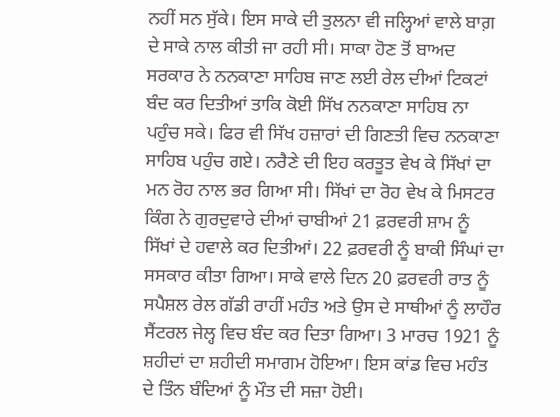ਨਹੀਂ ਸਨ ਸੁੱਕੇ। ਇਸ ਸਾਕੇ ਦੀ ਤੁਲਨਾ ਵੀ ਜਲ੍ਹਿਆਂ ਵਾਲੇ ਬਾਗ਼ ਦੇ ਸਾਕੇ ਨਾਲ ਕੀਤੀ ਜਾ ਰਹੀ ਸੀ। ਸਾਕਾ ਹੋਣ ਤੋਂ ਬਾਅਦ ਸਰਕਾਰ ਨੇ ਨਨਕਾਣਾ ਸਾਹਿਬ ਜਾਣ ਲਈ ਰੇਲ ਦੀਆਂ ਟਿਕਟਾਂ ਬੰਦ ਕਰ ਦਿਤੀਆਂ ਤਾਕਿ ਕੋਈ ਸਿੱਖ ਨਨਕਾਣਾ ਸਾਹਿਬ ਨਾ ਪਹੁੰਚ ਸਕੇ। ਫਿਰ ਵੀ ਸਿੱਖ ਹਜ਼ਾਰਾਂ ਦੀ ਗਿਣਤੀ ਵਿਚ ਨਨਕਾਣਾ ਸਾਹਿਬ ਪਹੁੰਚ ਗਏ। ਨਰੈਣੇ ਦੀ ਇਹ ਕਰਤੂਤ ਵੇਖ ਕੇ ਸਿੱਖਾਂ ਦਾ ਮਨ ਰੋਹ ਨਾਲ ਭਰ ਗਿਆ ਸੀ। ਸਿੱਖਾਂ ਦਾ ਰੋਹ ਵੇਖ ਕੇ ਮਿਸਟਰ ਕਿੰਗ ਨੇ ਗੁਰਦੁਵਾਰੇ ਦੀਆਂ ਚਾਬੀਆਂ 21 ਫ਼ਰਵਰੀ ਸ਼ਾਮ ਨੂੰ ਸਿੱਖਾਂ ਦੇ ਹਵਾਲੇ ਕਰ ਦਿਤੀਆਂ। 22 ਫ਼ਰਵਰੀ ਨੂੰ ਬਾਕੀ ਸਿੰਘਾਂ ਦਾ ਸਸਕਾਰ ਕੀਤਾ ਗਿਆ। ਸਾਕੇ ਵਾਲੇ ਦਿਨ 20 ਫ਼ਰਵਰੀ ਰਾਤ ਨੂੰ ਸਪੈਸ਼ਲ ਰੇਲ ਗੱਡੀ ਰਾਹੀਂ ਮਹੰਤ ਅਤੇ ਉਸ ਦੇ ਸਾਥੀਆਂ ਨੂੰ ਲਾਹੌਰ ਸੈਂਟਰਲ ਜੇਲ੍ਹ ਵਿਚ ਬੰਦ ਕਰ ਦਿਤਾ ਗਿਆ। 3 ਮਾਰਚ 1921 ਨੂੰ ਸ਼ਹੀਦਾਂ ਦਾ ਸ਼ਹੀਦੀ ਸਮਾਗਮ ਹੋਇਆ। ਇਸ ਕਾਂਡ ਵਿਚ ਮਹੰਤ ਦੇ ਤਿੰਨ ਬੰਦਿਆਂ ਨੂੰ ਮੌਤ ਦੀ ਸਜ਼ਾ ਹੋਈ।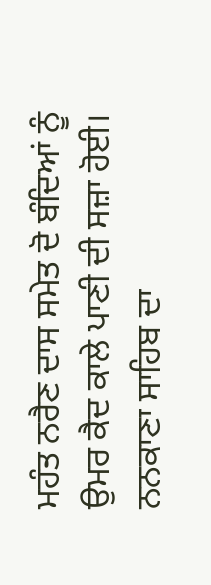ਮਹੰਤ ਨਰੈਣ ਦਾਸ ਸਮੇਤ ਦੋ ਬੰਦਿਆਂ ਨੂੰ ਉਮਰ ਕੈਦ ਕਾਲੇ ਪਾਣੀ ਦੀ ਸਜ਼ਾ ਹੋਈ। ਨਨਕਾਣਾ ਸਾਹਿਬ ਦਾ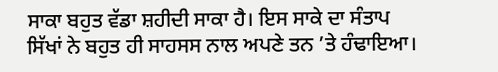ਸਾਕਾ ਬਹੁਤ ਵੱਡਾ ਸ਼ਹੀਦੀ ਸਾਕਾ ਹੈ। ਇਸ ਸਾਕੇ ਦਾ ਸੰਤਾਪ ਸਿੱਖਾਂ ਨੇ ਬਹੁਤ ਹੀ ਸਾਹਸਸ ਨਾਲ ਅਪਣੇ ਤਨ ’ਤੇ ਹੰਢਾਇਆ।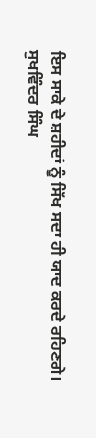ਇਸ ਸਾਕੇ ਦੇ ਸ਼ਹੀਦਾਂ ਨੂੰ ਸਿੱਖ ਸਦਾ ਹੀ ਯਾਦ ਕਰਦੇ ਰਹਿਣਗੇ।
ਸੁਖਵਿੰਦਰ ਸਿੰਘ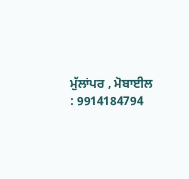ਮੁੱਲਾਂਪਰ , ਮੋਬਾਈਲ : 9914184794